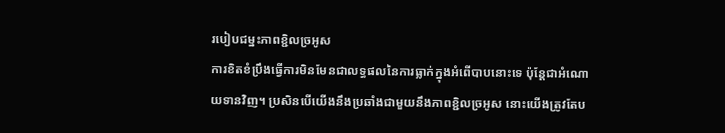របៀបជម្នះភាពខ្ជិលច្រអូស
ការខិតខំប្រឹងធ្វើការមិនមែនជាលទ្ធផលនៃការធ្លាក់ក្នុងអំពើបាបនោះទេ ប៉ុន្តែជាអំណោយទានវិញ។ ប្រសិនបើយើងនឹងប្រឆាំងជាមួយនឹងភាពខ្ជិលច្រអូស នោះយើងត្រូវតែប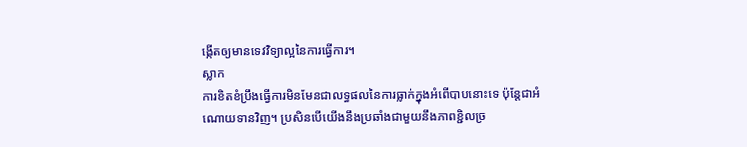ង្កើតឲ្យមានទេវវិទ្យាល្អនៃការធ្វើការ។
ស្លាក
ការខិតខំប្រឹងធ្វើការមិនមែនជាលទ្ធផលនៃការធ្លាក់ក្នុងអំពើបាបនោះទេ ប៉ុន្តែជាអំណោយទានវិញ។ ប្រសិនបើយើងនឹងប្រឆាំងជាមួយនឹងភាពខ្ជិលច្រ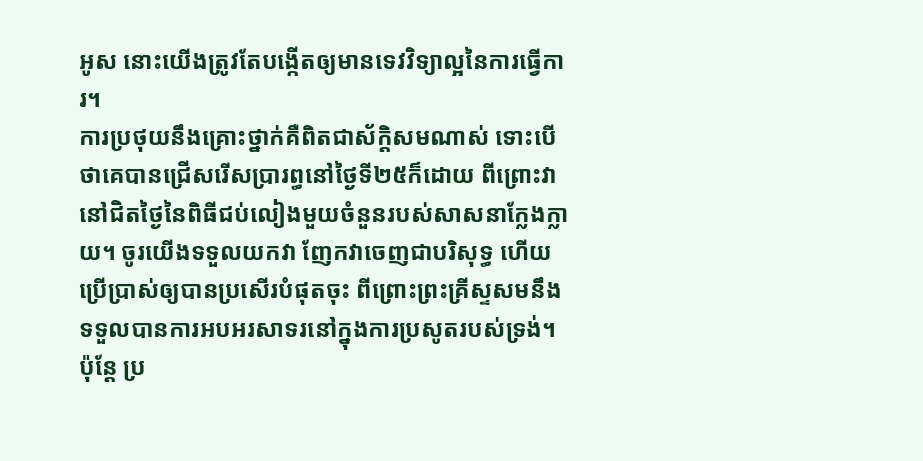អូស នោះយើងត្រូវតែបង្កើតឲ្យមានទេវវិទ្យាល្អនៃការធ្វើការ។
ការប្រថុយនឹងគ្រោះថ្នាក់គឺពិតជាស័ក្តិសមណាស់ ទោះបើថាគេបានជ្រើសរើសប្រារព្ធនៅថ្ងៃទី២៥ក៏ដោយ ពីព្រោះវានៅជិតថ្ងៃនៃពិធីជប់លៀងមួយចំនួនរបស់សាសនាក្លែងក្លាយ។ ចូរយើងទទួលយកវា ញែកវាចេញជាបរិសុទ្ធ ហើយប្រើប្រាស់ឲ្យបានប្រសើរបំផុតចុះ ពីព្រោះព្រះគ្រីស្ទសមនឹងទទួលបានការអបអរសាទរនៅក្នុងការប្រសូតរបស់ទ្រង់។
ប៉ុន្តែ ប្រ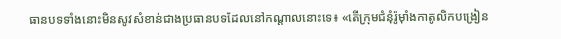ធានបទទាំងនោះមិនសូវសំខាន់ជាងប្រធានបទដែលនៅកណ្ដាលនោះទេ៖ «តើក្រុមជំនុំរ៉ូម៉ាំងកាតូលិកបង្រៀន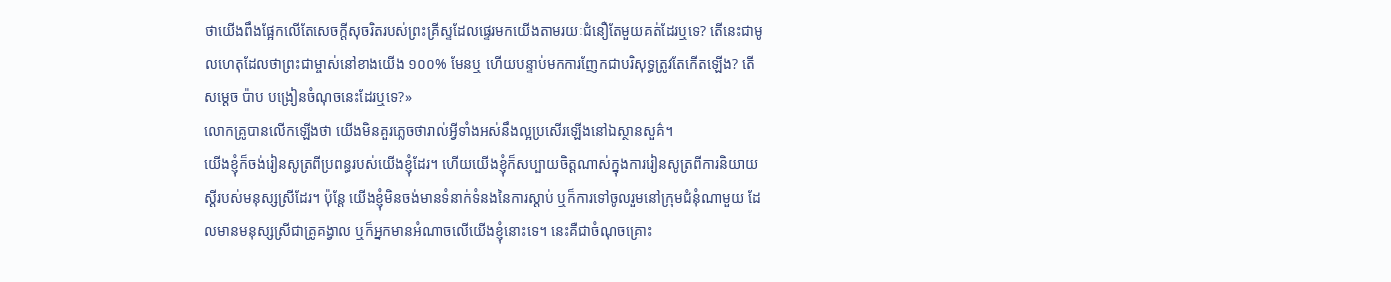ថាយើងពឹងផ្អែកលើតែសេចក្ដីសុចរិតរបស់ព្រះគ្រីស្ទដែលផ្ទេរមកយើងតាមរយៈជំនឿតែមួយគត់ដែរឬទេ? តើនេះជាមូលហេតុដែលថាព្រះជាម្ចាស់នៅខាងយើង ១០០% មែនឬ ហើយបន្ទាប់មកការញែកជាបរិសុទ្ធត្រូវតែកើតឡើង? តើសម្តេច ប៉ាប បង្រៀនចំណុចនេះដែរឬទេ?»
លោកគ្រូបានលើកឡើងថា យើងមិនគួរភ្លេចថារាល់អ្វីទាំងអស់នឹងល្អប្រសើរឡើងនៅឯស្ថានសួគ៌។
យើងខ្ញុំក៏ចង់រៀនសូត្រពីប្រពន្ធរបស់យើងខ្ញុំដែរ។ ហើយយើងខ្ញុំក៏សប្បាយចិត្តណាស់ក្នុងការរៀនសូត្រពីការនិយាយស្ដីរបស់មនុស្សស្រីដែរ។ ប៉ុន្តែ យើងខ្ញុំមិនចង់មានទំនាក់ទំនងនៃការស្ដាប់ ឬក៏ការទៅចូលរួមនៅក្រុមជំនុំណាមួយ ដែលមានមនុស្សស្រីជាគ្រូគង្វាល ឬក៏អ្នកមានអំណាចលើយើងខ្ញុំនោះទេ។ នេះគឺជាចំណុចគ្រោះ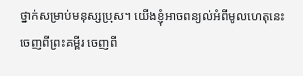ថ្នាក់សម្រាប់មនុស្សប្រុស។ យើងខ្ញុំអាចពន្យល់អំពីមូលហេតុនេះចេញពីព្រះគម្ពីរ ចេញពី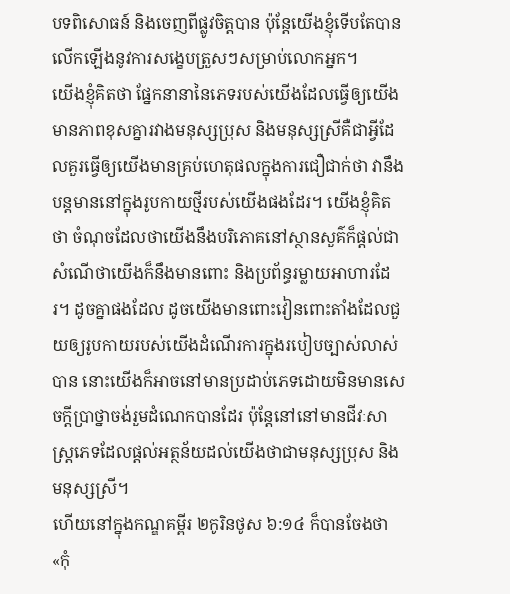បទពិសោធន៍ និងចេញពីផ្លូវចិត្តបាន ប៉ុន្តែយើងខ្ញុំទើបតែបានលើកឡើងនូវការសង្ខេបត្រួសៗសម្រាប់លោកអ្នក។
យើងខ្ញុំគិតថា ផ្នែកនានានៃភេទរបស់យើងដែលធ្វើឲ្យយើងមានភាពខុសគ្នារវាងមនុស្សប្រុស និងមនុស្សស្រីគឺជាអ្វីដែលគួរធ្វើឲ្យយើងមានគ្រប់ហេតុផលក្នុងការជឿជាក់ថា វានឹងបន្តមាននៅក្នុងរូបកាយថ្មីរបស់យើងផងដែរ។ យើងខ្ញុំគិតថា ចំណុចដែលថាយើងនឹងបរិភោគនៅស្ថានសួគ៌ក៏ផ្ដល់ជាសំណើថាយើងក៏នឹងមានពោះ និងប្រព័ន្ធរម្លាយអាហារដែរ។ ដូចគ្នាផងដែល ដូចយើងមានពោះវៀនពោះតាំងដែលជួយឲ្យរូបកាយរបស់យើងដំណើរការក្នុងរបៀបច្បាស់លាស់បាន នោះយើងក៏អាចនៅមានប្រដាប់ភេទដោយមិនមានសេចក្ដីប្រាថ្នាចង់រួមដំណេកបានដែរ ប៉ុន្តែនៅនៅមានជីវៈសាស្ត្រភេទដែលផ្ដល់អត្ថន័យដល់យើងថាជាមនុស្សប្រុស និងមនុស្សស្រី។
ហើយនៅក្នុងកណ្ឌគម្ពីរ ២កូរិនថូស ៦:១៤ ក៏បានចែងថា «កុំ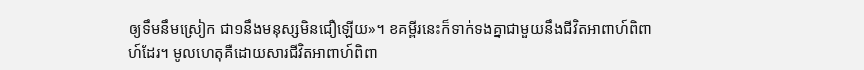ឲ្យទឹមនឹមស្រៀក ជា១នឹងមនុស្សមិនជឿឡើយ»។ ខគម្ពីរនេះក៏ទាក់ទងគ្នាជាមួយនឹងជីវិតអាពាហ៍ពិពាហ៍ដែរ។ មូលហេតុគឺដោយសារជីវិតអាពាហ៍ពិពា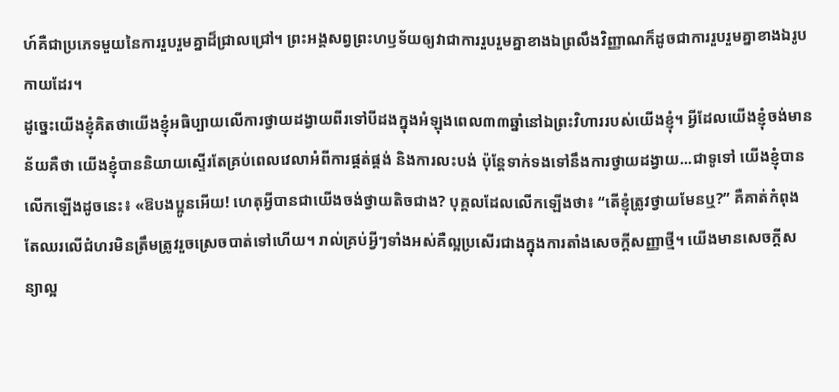ហ៍គឺជាប្រភេទមួយនៃការរួបរួមគ្នាដ៏ជ្រាលជ្រៅ។ ព្រះអង្គសព្វព្រះហឫទ័យឲ្យវាជាការរួបរួមគ្នាខាងឯព្រលឹងវិញ្ញាណក៏ដូចជាការរួបរួមគ្នាខាងឯរូបកាយដែរ។
ដូច្នេះយើងខ្ញុំគិតថាយើងខ្ញុំអធិប្បាយលើការថ្វាយដង្វាយពីរទៅបីដងក្នុងអំឡុងពេល៣៣ឆ្នាំនៅឯព្រះវិហាររបស់យើងខ្ញុំ។ អ្វីដែលយើងខ្ញុំចង់មានន័យគឺថា យើងខ្ញុំបាននិយាយស្ទើរតែគ្រប់ពេលវេលាអំពីការផ្គត់ផ្គង់ និងការលះបង់ ប៉ុន្តែទាក់ទងទៅនឹងការថ្វាយដង្វាយ...ជាទូទៅ យើងខ្ញុំបានលើកឡើងដូចនេះ៖ «ឱបងប្អូនអើយ! ហេតុអ្វីបានជាយើងចង់ថ្វាយតិចជាង? បុគ្គលដែលលើកឡើងថា៖ “តើខ្ញុំត្រូវថ្វាយមែនឬ?” គឺគាត់កំពុងតែឈរលើជំហរមិនត្រឹមត្រូវរួចស្រេចបាត់ទៅហើយ។ រាល់គ្រប់អ្វីៗទាំងអស់គឺល្អប្រសើរជាងក្នុងការតាំងសេចក្ដីសញ្ញាថ្មី។ យើងមានសេចក្ដីសន្យាល្អ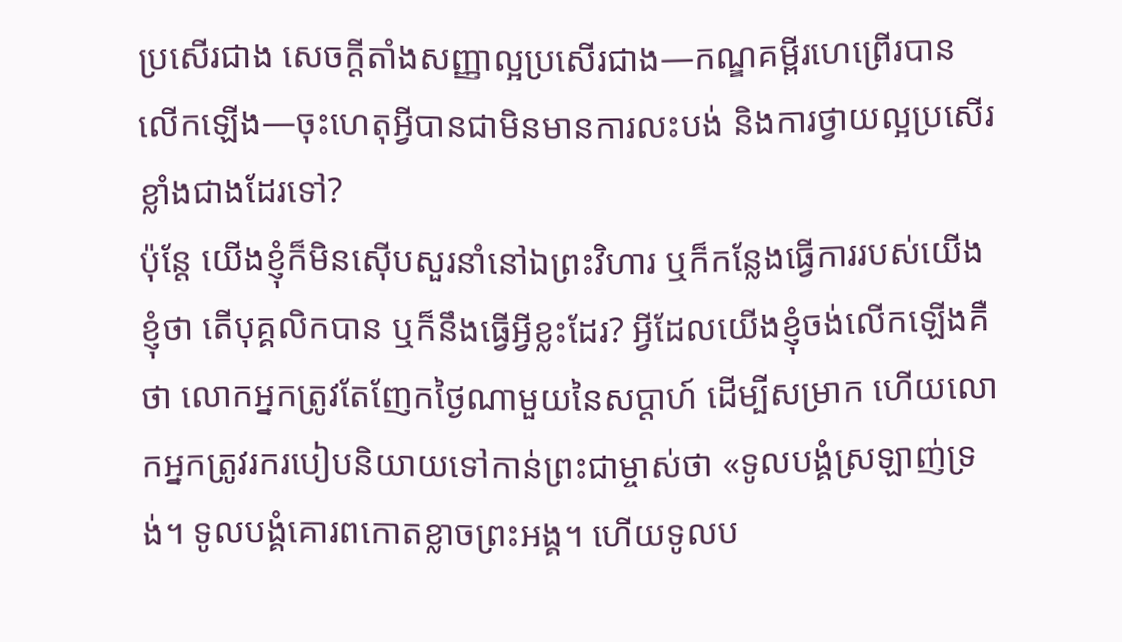ប្រសើរជាង សេចក្ដីតាំងសញ្ញាល្អប្រសើរជាង—កណ្ឌគម្ពីរហេព្រើរបានលើកឡើង—ចុះហេតុអ្វីបានជាមិនមានការលះបង់ និងការថ្វាយល្អប្រសើរខ្លាំងជាងដែរទៅ?
ប៉ុន្តែ យើងខ្ញុំក៏មិនស៊ើបសួរនាំនៅឯព្រះវិហារ ឬក៏កន្លែងធ្វើការរបស់យើងខ្ញុំថា តើបុគ្គលិកបាន ឬក៏នឹងធ្វើអ្វីខ្លះដែរ? អ្វីដែលយើងខ្ញុំចង់លើកឡើងគឺថា លោកអ្នកត្រូវតែញែកថ្ងៃណាមួយនៃសប្តាហ៍ ដើម្បីសម្រាក ហើយលោកអ្នកត្រូវរករបៀបនិយាយទៅកាន់ព្រះជាម្ចាស់ថា «ទូលបង្គំស្រឡាញ់ទ្រង់។ ទូលបង្គំគោរពកោតខ្លាចព្រះអង្គ។ ហើយទូលប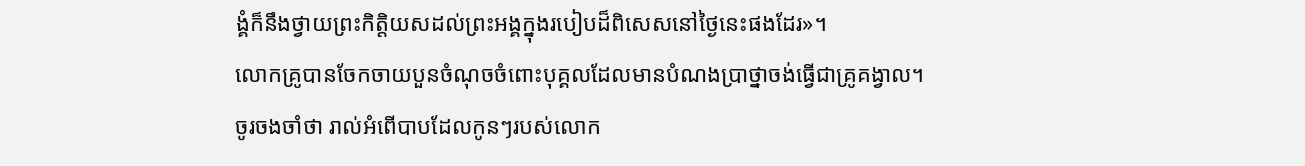ង្គំក៏នឹងថ្វាយព្រះកិត្តិយសដល់ព្រះអង្គក្នុងរបៀបដ៏ពិសេសនៅថ្ងៃនេះផងដែរ»។
លោកគ្រូបានចែកចាយបួនចំណុចចំពោះបុគ្គលដែលមានបំណងប្រាថ្នាចង់ធ្វើជាគ្រូគង្វាល។
ចូរចងចាំថា រាល់អំពើបាបដែលកូនៗរបស់លោក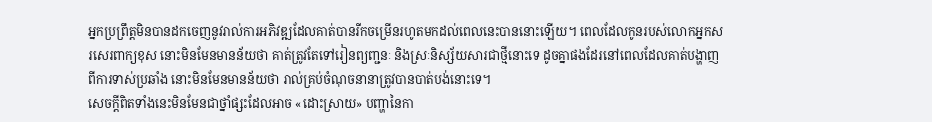អ្នកប្រព្រឹត្តមិនបានដកចេញនូវរាល់ការអភិវឌ្ឍដែលគាត់បានរីកចម្រើនរហូតមកដល់ពេលនេះបាននោះឡើយ។ ពេលដែលកូនរបស់លោកអ្នកសរសេរពាក្យខុស នោះមិនមែនមានន័យថា គាត់ត្រូវតែទៅរៀនព្យញ្ជនៈ និងស្រៈនិស្ស័យសារជាថ្មីនោះទេ ដូចគ្នាផងដែរនៅពេលដែលគាត់បង្ហាញពីការទាស់ប្រឆាំង នោះមិនមែនមានន័យថា រាល់គ្រប់ចំណុចនានាត្រូវបានបាត់បង់នោះទេ។
សេចក្ដីពិតទាំងនេះមិនមែនជាថ្នាំផ្សះដែលអាច «ដោះស្រាយ» បញ្ហានៃកា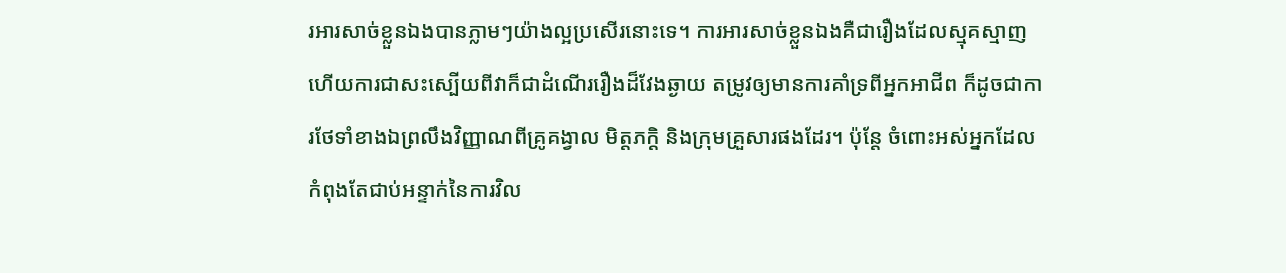រអារសាច់ខ្លួនឯងបានភ្លាមៗយ៉ាងល្អប្រសើរនោះទេ។ ការអារសាច់ខ្លួនឯងគឺជារឿងដែលស្មុគស្មាញ ហើយការជាសះស្បើយពីវាក៏ជាដំណើររឿងដ៏វែងឆ្ងាយ តម្រូវឲ្យមានការគាំទ្រពីអ្នកអាជីព ក៏ដូចជាការថែទាំខាងឯព្រលឹងវិញ្ញាណពីគ្រូគង្វាល មិត្តភក្ដិ និងក្រុមគ្រួសារផងដែរ។ ប៉ុន្តែ ចំពោះអស់អ្នកដែលកំពុងតែជាប់អន្ទាក់នៃការវិល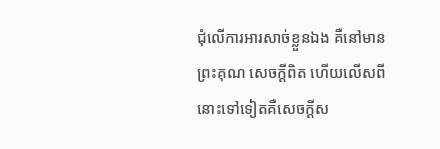ជុំលើការអារសាច់ខ្លួនឯង គឺនៅមានព្រះគុណ សេចក្ដីពិត ហើយលើសពីនោះទៅទៀតគឺសេចក្ដីស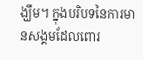ង្ឃឹម។ ក្នុងបរិបទនៃការមានសង្គមដែលពោរ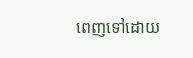ពេញទៅដោយ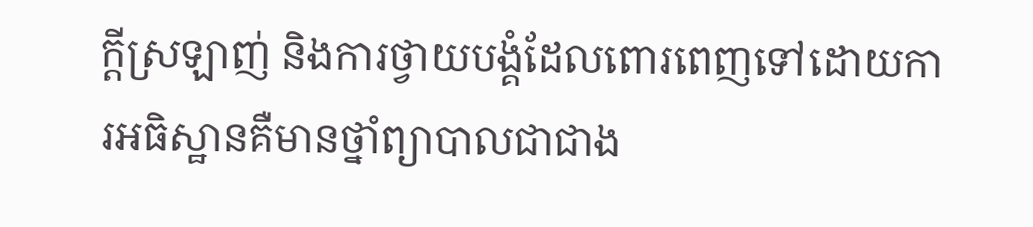ក្ដីស្រឡាញ់ និងការថ្វាយបង្គំដែលពោរពេញទៅដោយការអធិស្ឋានគឺមានថ្នាំព្យាបាលជាជាង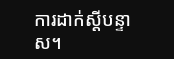ការដាក់ស្ដីបន្ទាស។